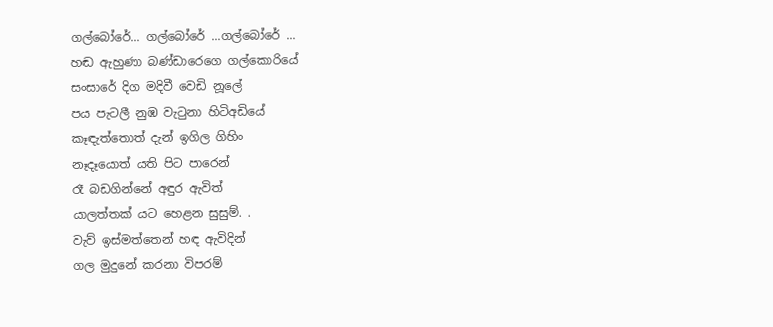ගල්බෝරේ... ගල්බෝරේ ...ගල්බෝරේ ...
හඬ ඇහුණා බණ්ඩාරෙගෙ ගල්කොරියේ
සංසාරේ දිග මදිවී වෙඩි නූලේ
පය පැටලී නුඹ වැටුනා හිටිඅඩියේ
කෑඳැත්තොත් දැන් ඉගිල ගිහිං
නෑදෑයොත් යති පිට පාරෙන්
රෑ බඩගින්නේ අඳුර ඇවිත්
යාලත්තක් යට හෙළන සුසුම්. .
වැව් ඉස්මත්තෙන් හඳ ඇවිදින්
ගල මුදුනේ කරනා විපරම්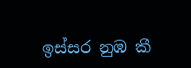ඉස්සර නුඹ කී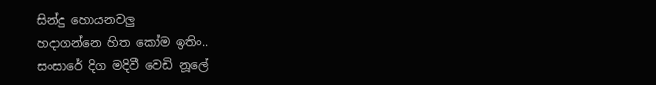සින්දු හොයනවලු
හදාගන්නෙ හිත කෝම ඉතිං..
සංසාරේ දිග මදිවී වෙඩි නූලේ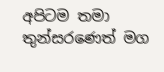අපිටම තමා තුන්සරණෙත් මග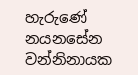හැරුණේ
නයනසේන වන්නිනායක